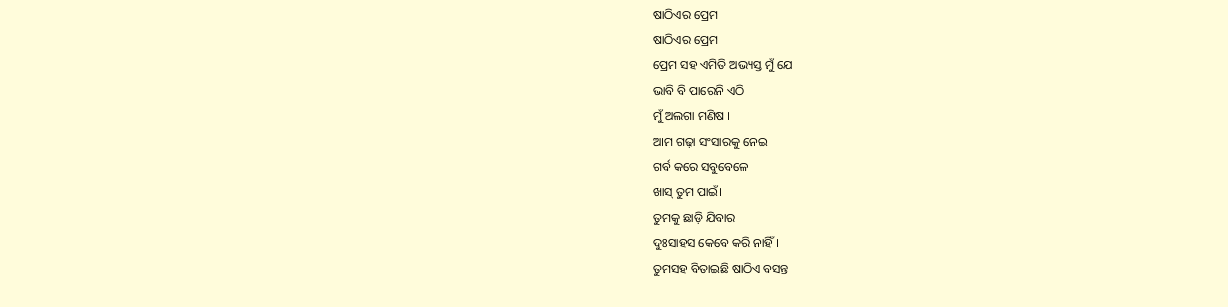ଷାଠିଏର ପ୍ରେମ
ଷାଠିଏର ପ୍ରେମ
ପ୍ରେମ ସହ ଏମିତି ଅଭ୍ୟସ୍ତ ମୁଁ ଯେ
ଭାବି ବି ପାରେନି ଏଠି
ମୁଁ ଅଲଗା ମଣିଷ ।
ଆମ ଗଢ଼ା ସଂସାରକୁ ନେଇ
ଗର୍ବ କରେ ସବୁବେଳେ
ଖାସ୍ ତୁମ ପାଇଁ।
ତୁମକୁ ଛାଡ଼ି ଯିବାର
ଦୁଃସାହସ କେବେ କରି ନାହିଁ।
ତୁମସହ ବିତାଇଛି ଷାଠିଏ ବସନ୍ତ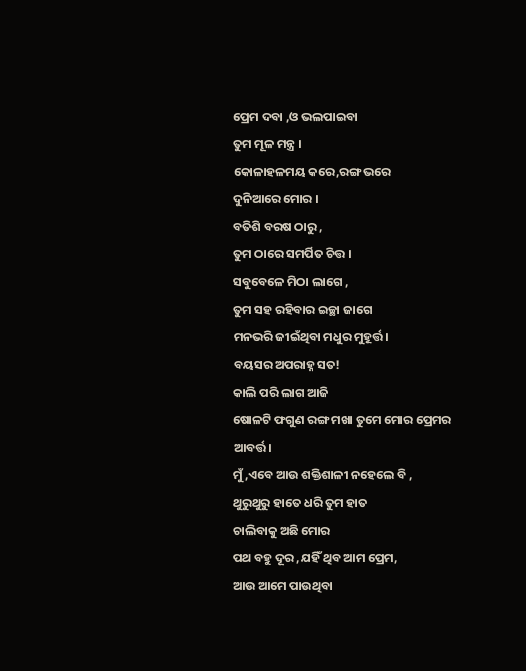ପ୍ରେମ ଦବା ,ଓ ଭଲପାଇବା
ତୁମ ମୂଳ ମନ୍ତ୍ର ।
କୋଳାହଳମୟ କରେ,ରଙ୍ଗ ଭରେ
ଦୁନିଆରେ ମୋର ।
ବତିଶି ବରଷ ଠାରୁ ,
ତୁମ ଠାରେ ସମର୍ପିତ ଚିତ୍ତ ।
ସବୁବେଳେ ମିଠା ଲାଗେ ,
ତୁମ ସହ ରହିବାର ଇଚ୍ଛା ଜାଗେ
ମନଭରି ଜୀଇଁଥିବା ମଧୁର ମୁହୂର୍ତ୍ତ।
ବୟସର ଅପରାହ୍ନ ସତ!
କାଲି ପରି ଲାଗ ଆଜି
ଷୋଳଟି ଫଗୁଣ ରଙ୍ଗ ମଖା ତୁମେ ମୋର ପ୍ରେମର ଆବର୍ତ୍ତ।
ମୁଁ ,ଏବେ ଆଉ ଶକ୍ତିଶାଳୀ ନହେଲେ ବି ,
ଥୁରୁଥୁରୁ ହାତେ ଧରି ତୁମ ହାତ
ଚାଲିବାକୁ ଅଛି ମୋର
ପଥ ବହୁ ଦୂର ,ଯହିଁ ଥିବ ଆମ ପ୍ରେମ,
ଆଉ ଆମେ ପାଉଥିବା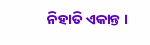ନିହାତି ଏକାନ୍ତ ।